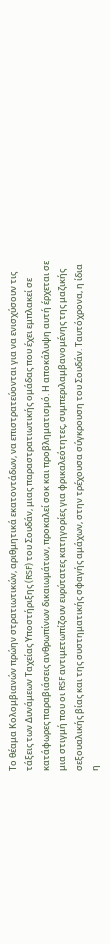Το θέαμα Κολομβιανών πρώην στρατιωτικών, αριθμητικά εκατοντάδων, να επιστρατεύονται για να ενισχύσουν τις τάξεις των Δυνάμεων Ταχείας Υποστήριξης (RSF) του Σουδάν, μιας παραστρατιωτικής ομάδας που έχει εμπλακεί σε κατάφωρες παραβιάσεις ανθρωπίνων δικαιωμάτων, προκαλεί σοκ και προβληματισμό. Η αποκάλυψη αυτή έρχεται σε μια στιγμή που οι RSF αντιμετωπίζουν ευρύτατες κατηγορίες για φρικαλεότητες, συμπεριλαμβανομένης της μαζικής σεξουαλικής βίας και της συστηματικής σφαγής αμάχων, στην τρέχουσα σύγκρουση του Σουδάν. Ταυτόχρονα, η ίδια η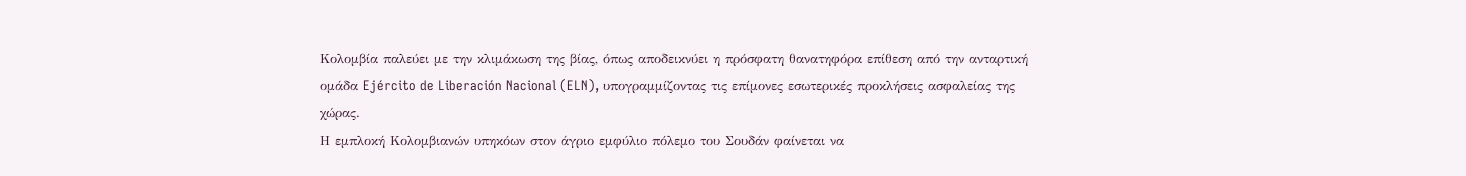Κολομβία παλεύει με την κλιμάκωση της βίας, όπως αποδεικνύει η πρόσφατη θανατηφόρα επίθεση από την ανταρτική ομάδα Ejército de Liberación Nacional (ELN), υπογραμμίζοντας τις επίμονες εσωτερικές προκλήσεις ασφαλείας της χώρας.
Η εμπλοκή Κολομβιανών υπηκόων στον άγριο εμφύλιο πόλεμο του Σουδάν φαίνεται να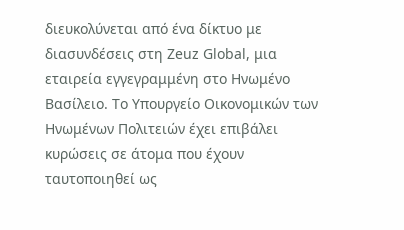διευκολύνεται από ένα δίκτυο με διασυνδέσεις στη Zeuz Global, μια εταιρεία εγγεγραμμένη στο Ηνωμένο Βασίλειο. Το Υπουργείο Οικονομικών των Ηνωμένων Πολιτειών έχει επιβάλει κυρώσεις σε άτομα που έχουν ταυτοποιηθεί ως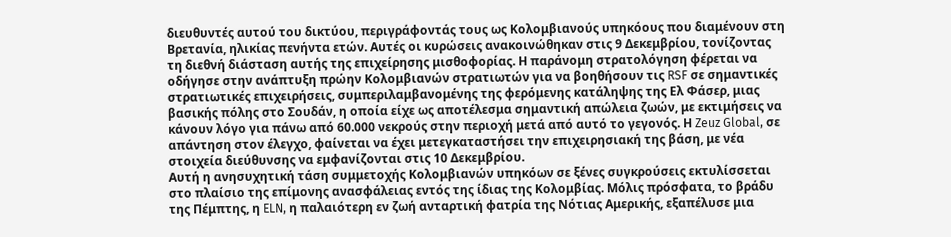διευθυντές αυτού του δικτύου, περιγράφοντάς τους ως Κολομβιανούς υπηκόους που διαμένουν στη Βρετανία, ηλικίας πενήντα ετών. Αυτές οι κυρώσεις ανακοινώθηκαν στις 9 Δεκεμβρίου, τονίζοντας τη διεθνή διάσταση αυτής της επιχείρησης μισθοφορίας. Η παράνομη στρατολόγηση φέρεται να οδήγησε στην ανάπτυξη πρώην Κολομβιανών στρατιωτών για να βοηθήσουν τις RSF σε σημαντικές στρατιωτικές επιχειρήσεις, συμπεριλαμβανομένης της φερόμενης κατάληψης της Ελ Φάσερ, μιας βασικής πόλης στο Σουδάν, η οποία είχε ως αποτέλεσμα σημαντική απώλεια ζωών, με εκτιμήσεις να κάνουν λόγο για πάνω από 60.000 νεκρούς στην περιοχή μετά από αυτό το γεγονός. Η Zeuz Global, σε απάντηση στον έλεγχο, φαίνεται να έχει μετεγκαταστήσει την επιχειρησιακή της βάση, με νέα στοιχεία διεύθυνσης να εμφανίζονται στις 10 Δεκεμβρίου.
Αυτή η ανησυχητική τάση συμμετοχής Κολομβιανών υπηκόων σε ξένες συγκρούσεις εκτυλίσσεται στο πλαίσιο της επίμονης ανασφάλειας εντός της ίδιας της Κολομβίας. Μόλις πρόσφατα, το βράδυ της Πέμπτης, η ELN, η παλαιότερη εν ζωή ανταρτική φατρία της Νότιας Αμερικής, εξαπέλυσε μια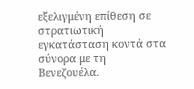εξελιγμένη επίθεση σε στρατιωτική εγκατάσταση κοντά στα σύνορα με τη Βενεζουέλα.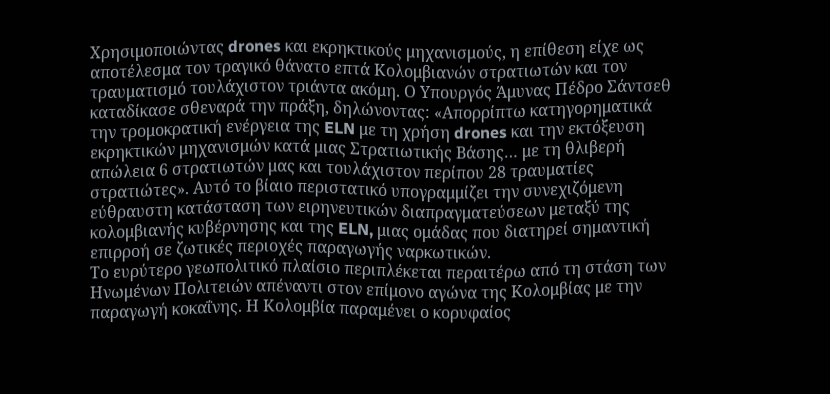Χρησιμοποιώντας drones και εκρηκτικούς μηχανισμούς, η επίθεση είχε ως αποτέλεσμα τον τραγικό θάνατο επτά Κολομβιανών στρατιωτών και τον τραυματισμό τουλάχιστον τριάντα ακόμη. Ο Υπουργός Άμυνας Πέδρο Σάντσεθ καταδίκασε σθεναρά την πράξη, δηλώνοντας: «Απορρίπτω κατηγορηματικά την τρομοκρατική ενέργεια της ELN με τη χρήση drones και την εκτόξευση εκρηκτικών μηχανισμών κατά μιας Στρατιωτικής Βάσης… με τη θλιβερή απώλεια 6 στρατιωτών μας και τουλάχιστον περίπου 28 τραυματίες στρατιώτες». Αυτό το βίαιο περιστατικό υπογραμμίζει την συνεχιζόμενη εύθραυστη κατάσταση των ειρηνευτικών διαπραγματεύσεων μεταξύ της κολομβιανής κυβέρνησης και της ELN, μιας ομάδας που διατηρεί σημαντική επιρροή σε ζωτικές περιοχές παραγωγής ναρκωτικών.
Το ευρύτερο γεωπολιτικό πλαίσιο περιπλέκεται περαιτέρω από τη στάση των Ηνωμένων Πολιτειών απέναντι στον επίμονο αγώνα της Κολομβίας με την παραγωγή κοκαΐνης. Η Κολομβία παραμένει ο κορυφαίος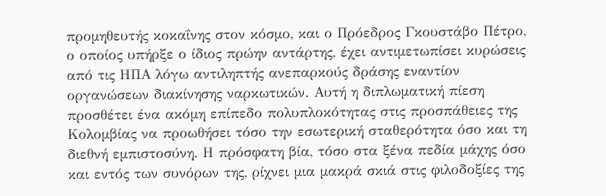προμηθευτής κοκαΐνης στον κόσμο, και ο Πρόεδρος Γκουστάβο Πέτρο, ο οποίος υπήρξε ο ίδιος πρώην αντάρτης, έχει αντιμετωπίσει κυρώσεις από τις ΗΠΑ λόγω αντιληπτής ανεπαρκούς δράσης εναντίον οργανώσεων διακίνησης ναρκωτικών. Αυτή η διπλωματική πίεση προσθέτει ένα ακόμη επίπεδο πολυπλοκότητας στις προσπάθειες της Κολομβίας να προωθήσει τόσο την εσωτερική σταθερότητα όσο και τη διεθνή εμπιστοσύνη. Η πρόσφατη βία, τόσο στα ξένα πεδία μάχης όσο και εντός των συνόρων της, ρίχνει μια μακρά σκιά στις φιλοδοξίες της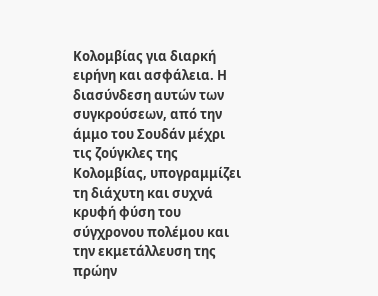Κολομβίας για διαρκή ειρήνη και ασφάλεια. Η διασύνδεση αυτών των συγκρούσεων, από την άμμο του Σουδάν μέχρι τις ζούγκλες της Κολομβίας, υπογραμμίζει τη διάχυτη και συχνά κρυφή φύση του σύγχρονου πολέμου και την εκμετάλλευση της πρώην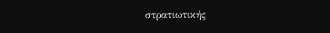στρατιωτικής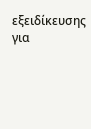εξειδίκευσης για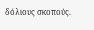δόλιους σκοπούς.